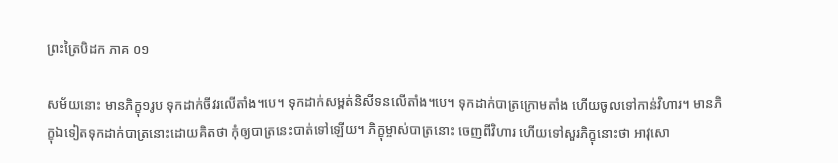ព្រះត្រៃបិដក ភាគ ០១

សម័យនោះ មានភិក្ខុ១រូប ទុកដាក់ចីវរលើតាំង។បេ។ ទុកដាក់សម្ពត់និសីទនលើតាំង។បេ។ ទុកដាក់បាត្រក្រោមតាំង ហើយចូលទៅកាន់វិហារ។ មានភិក្ខុឯទៀតទុកដាក់បាត្រនោះដោយគិតថា កុំឲ្យបាត្រនេះបាត់ទៅឡើយ។ ភិក្ខុម្ចាស់បាត្រនោះ ចេញពីវិហារ ហើយទៅសួរភិក្ខុនោះថា អាវុសោ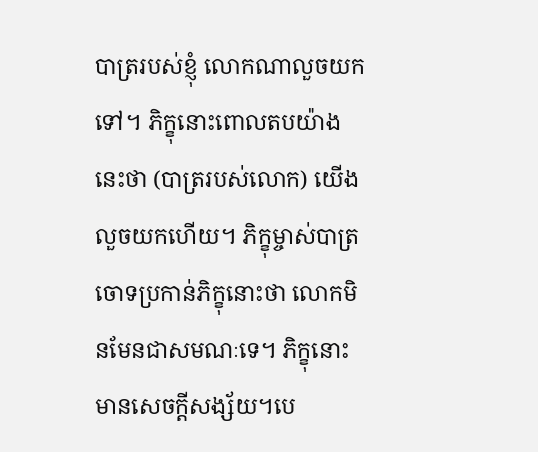បាត្ររបស់ខ្ញុំ លោកណាលួចយកទៅ។ ភិក្ខុនោះពោលតបយ៉ាងនេះថា (បាត្ររបស់លោក) យើងលួចយកហើយ។ ភិក្ខុម្ចាស់បាត្រ ចោទប្រកាន់ភិក្ខុនោះថា លោកមិនមែនជាសមណៈទេ។ ភិក្ខុនោះមានសេចក្តីសង្ស័យ។បេ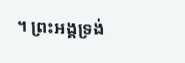។ ព្រះអង្គទ្រង់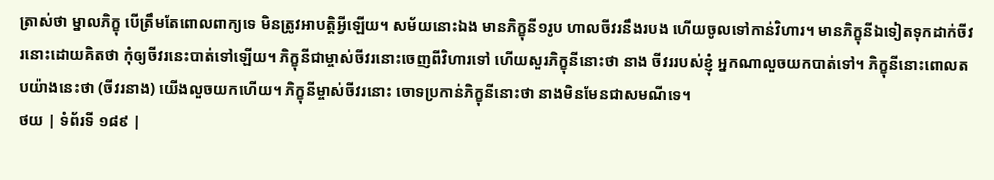ត្រាស់ថា ម្នាលភិក្ខុ បើត្រឹមតែពោលពាក្យទេ មិនត្រូវអាបត្តិអ្វីឡើយ។ សម័យនោះឯង មានភិក្ខុនី១រូប ហាលចីវរនឹងរបង ហើយចូលទៅកាន់វិហារ។ មានភិក្ខុនីឯទៀតទុកដាក់ចីវរនោះដោយគិតថា កុំឲ្យចីវរនេះបាត់ទៅឡើយ។ ភិក្ខុនីជាម្ចាស់ចីវរនោះចេញពីវិហារទៅ ហើយសួរភិក្ខុនីនោះថា នាង ចីវររបស់ខ្ញុំ អ្នកណាលួចយកបាត់ទៅ។ ភិក្ខុនីនោះពោលតបយ៉ាងនេះថា (ចីវរនាង) យើងលួចយកហើយ។ ភិក្ខុនីម្ចាស់ចីវរនោះ ចោទប្រកាន់ភិក្ខុនីនោះថា នាងមិនមែនជាសមណីទេ។
ថយ | ទំព័រទី ១៨៩ |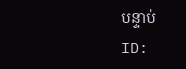បន្ទាប់
ID: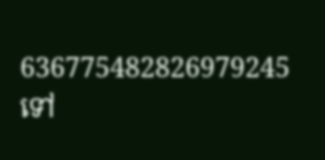636775482826979245
ទៅ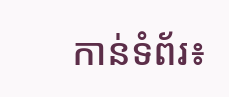កាន់ទំព័រ៖